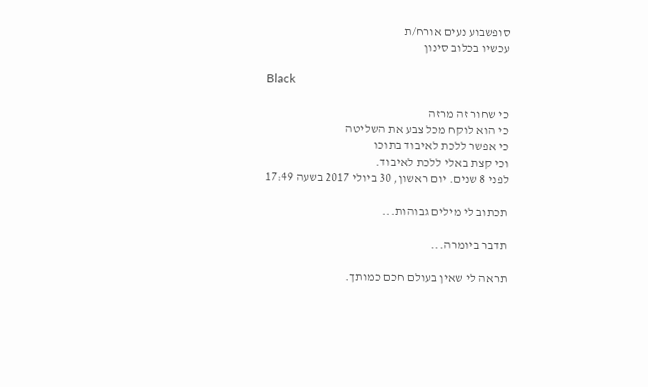סופשבוע נעים אורח/ת
עכשיו בכלוב סינון

Black

כי שחור זה מרזה
כי הוא לוקח מכל צבע את השליטה
כי אפשר ללכת לאיבוד בתוכו
וכי קצת באלי ללכת לאיבוד.
לפני 8 שנים. יום ראשון, 30 ביולי 2017 בשעה 17:49

תכתוב לי מילים גבוהות...

תדבר ביומרה...

תראה לי שאין בעולם חכם כמותך.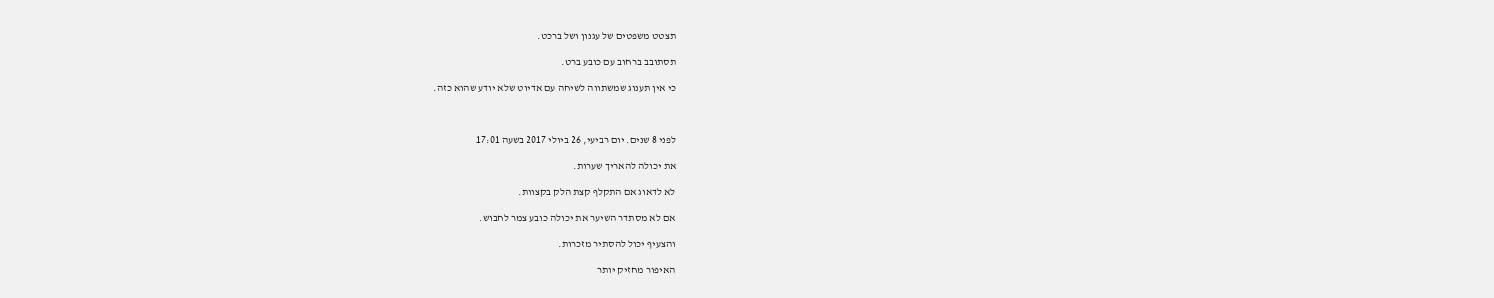תצטט משפטים של עגנון ושל ברכט.

תסתובב ברחוב עם כובע ברט.

כי אין תענוג שמשתווה לשיחה עם אדיוט שלא יודע שהוא כזה.



לפני 8 שנים. יום רביעי, 26 ביולי 2017 בשעה 17:01

את יכולה להאריך שערות.

לא לדאוג אם התקלף קצת הלק בקצוות.

אם לא מסתדר השיער את יכולה כובע צמר לחבוש.

והצעיף יכול להסתיר מזכרות.

האיפור מחזיק יותר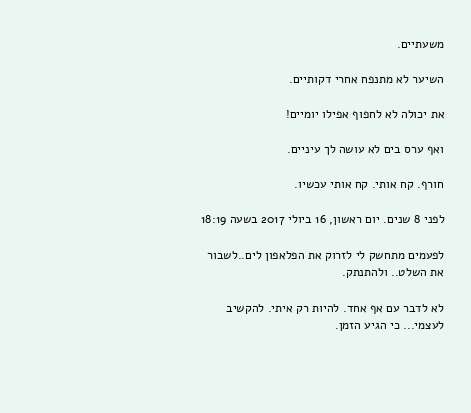משעתיים.

השיער לא מתנפח אחרי דקותיים.

את יכולה לא לחפוף אפילו יומיים!

ואף ערס בים לא עושה לך עיניים.

חורף. קח אותי. קח אותי עכשיו.

לפני 8 שנים. יום ראשון, 16 ביולי 2017 בשעה 18:19

לפעמים מתחשק לי לזרוק את הפלאפון לים..לשבור את השלט.. ולהתנתק.

לא לדבר עם אף אחד. להיות רק איתי. להקשיב לעצמי... כי הגיע הזמן.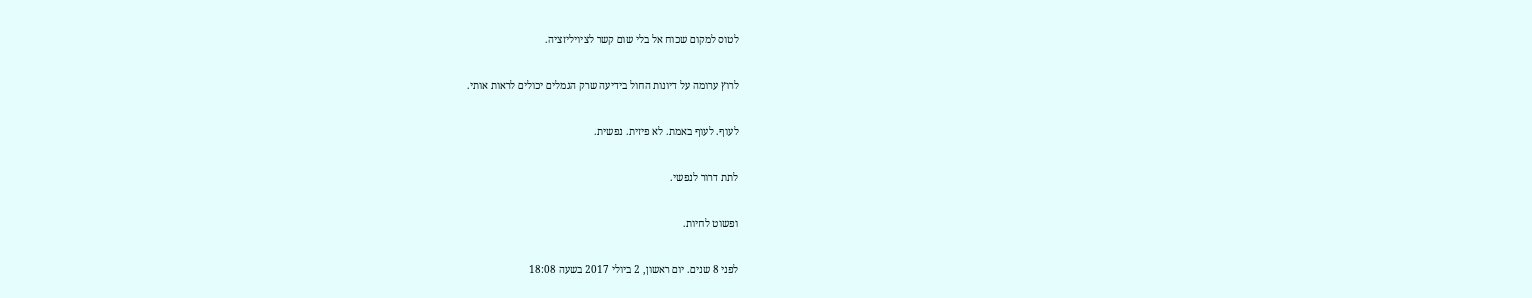לטוס למקום שכוח אל בלי שום קשר לציויליזציה.

לרוץ ערומה על דיונות החול בידיעה שרק הגמלים יכולים לראות אותי.

לעוף. לעוף באמת. לא פיזית. נפשית.

לתת דרור לנפשי.

ופשוט לחיות.

לפני 8 שנים. יום ראשון, 2 ביולי 2017 בשעה 18:08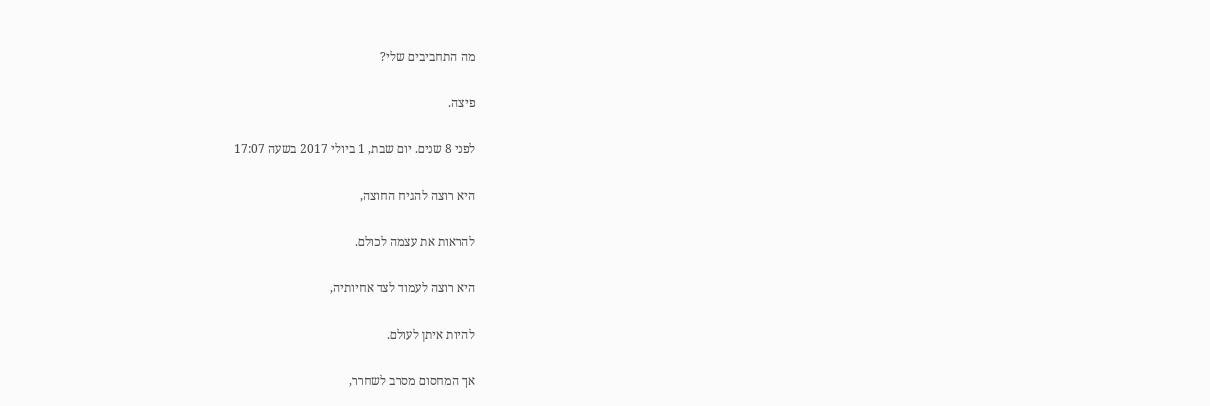מה התחביבים שלי?

פיצה.

לפני 8 שנים. יום שבת, 1 ביולי 2017 בשעה 17:07

היא רוצה להגיח החוצה,

להראות את עצמה לכולם.

היא רוצה לעמוד לצד אחיותיה,

להיות איתן לעולם.

אך המחסום מסרב לשחרר,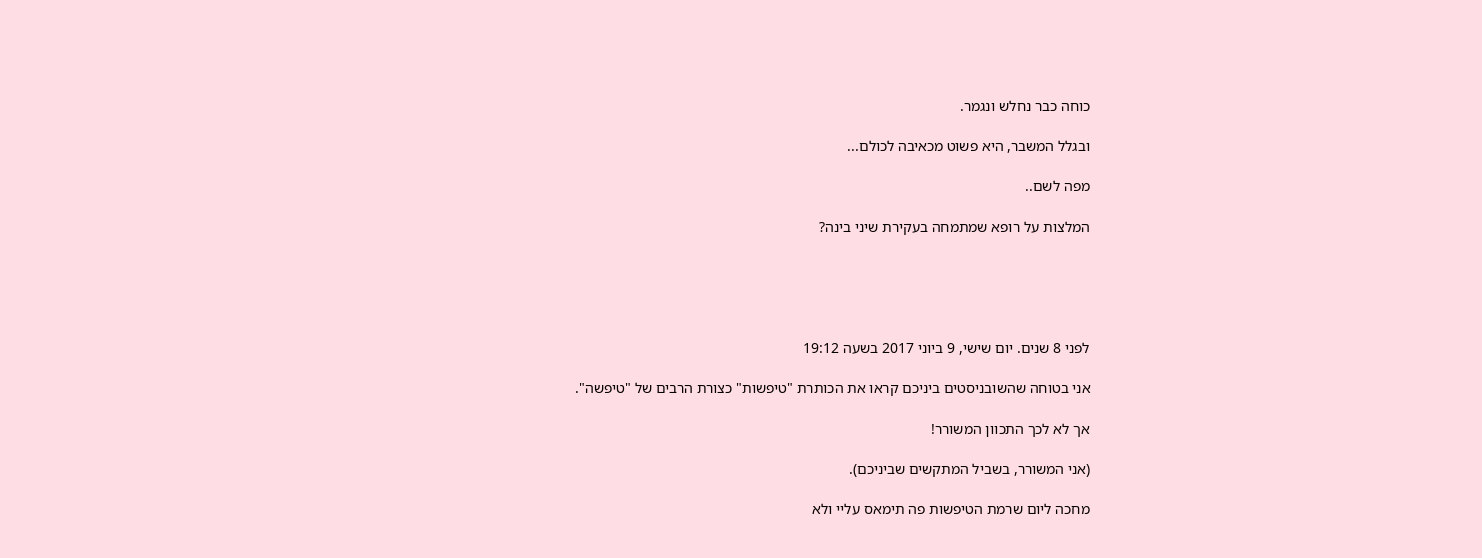כוחה כבר נחלש ונגמר.

ובגלל המשבר, היא פשוט מכאיבה לכולם...

מפה לשם..

המלצות על רופא שמתמחה בעקירת שיני בינה?





לפני 8 שנים. יום שישי, 9 ביוני 2017 בשעה 19:12

אני בטוחה שהשובניסטים ביניכם קראו את הכותרת "טיפשות" כצורת הרבים של "טיפשה".

אך לא לכך התכוון המשורר!

(אני המשורר, בשביל המתקשים שביניכם).

מחכה ליום שרמת הטיפשות פה תימאס עליי ולא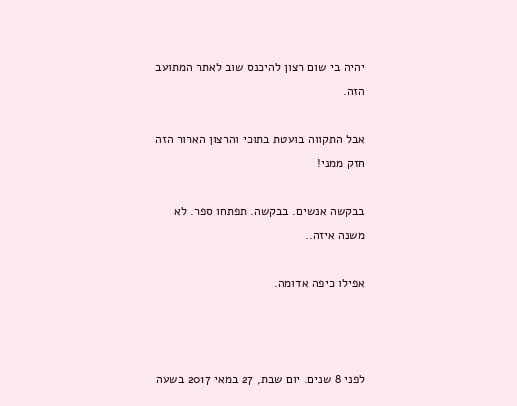יהיה בי שום רצון להיכנס שוב לאתר המתועב הזה.

אבל התקווה בועטת בתוכי והרצון הארור הזה חזק ממני!

בבקשה אנשים. בבקשה. תפתחו ספר. לא משנה איזה..

אפילו כיפה אדומה.



לפני 8 שנים. יום שבת, 27 במאי 2017 בשעה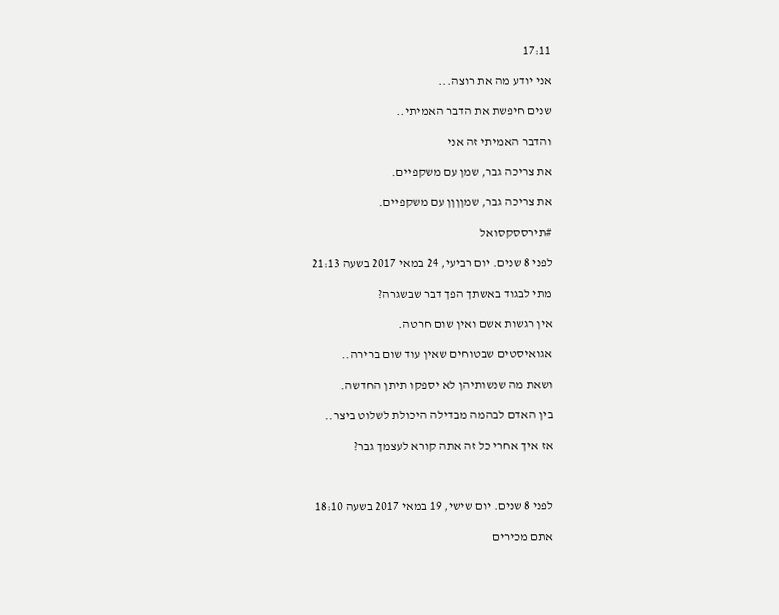17:11

אני יודע מה את רוצה...

שנים חיפשת את הדבר האמיתי..

והדבר האמיתי זה אני

את צריכה גבר, שמן עם משקפיים.

את צריכה גבר, שמןןןן עם משקפיים.

#תירססקסואל

לפני 8 שנים. יום רביעי, 24 במאי 2017 בשעה 21:13

מתי לבגוד באשתך הפך דבר שבשגרה?

אין רגשות אשם ואין שום חרטה.

אגואיסטים שבטוחים שאין עוד שום ברירה..

ושאת מה שנשותיהן לא יספקו תיתן החדשה.

בין האדם לבהמה מבדילה היכולת לשלוט ביצר..

אז איך אחרי כל זה אתה קורא לעצמך גבר?



לפני 8 שנים. יום שישי, 19 במאי 2017 בשעה 18:10

אתם מכירים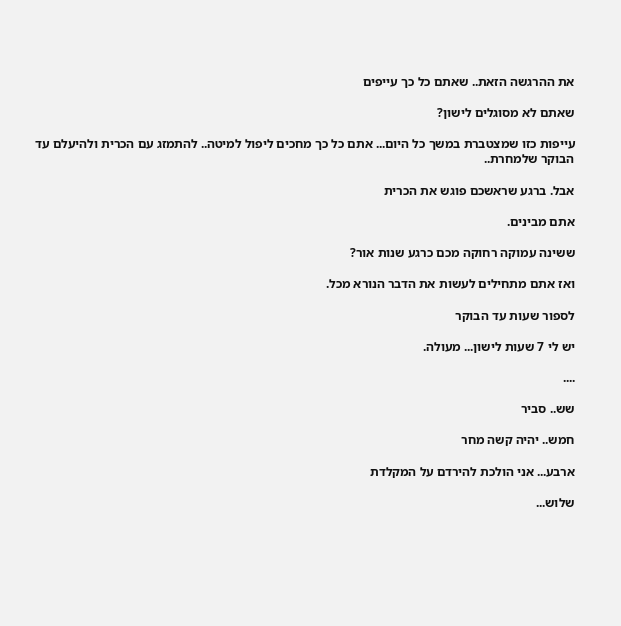את ההרגשה הזאת.. שאתם כל כך עייפים

שאתם לא מסוגלים לישון?

עייפות כזו שמצטברת במשך כל היום... אתם כל כך מחכים ליפול למיטה.. להתמזג עם הכרית ולהיעלם עד הבוקר שלמחרת..

אבל. ברגע שראשכם פוגש את הכרית

אתם מבינים.

ששינה עמוקה רחוקה מכם כרגע שנות אור?

ואז אתם מתחילים לעשות את הדבר הנורא מכל.

לספור שעות עד הבוקר

יש לי 7 שעות לישון... מעולה.

....

שש.. סביר

חמש.. יהיה קשה מחר

ארבע... אני הולכת להירדם על המקלדת

שלוש...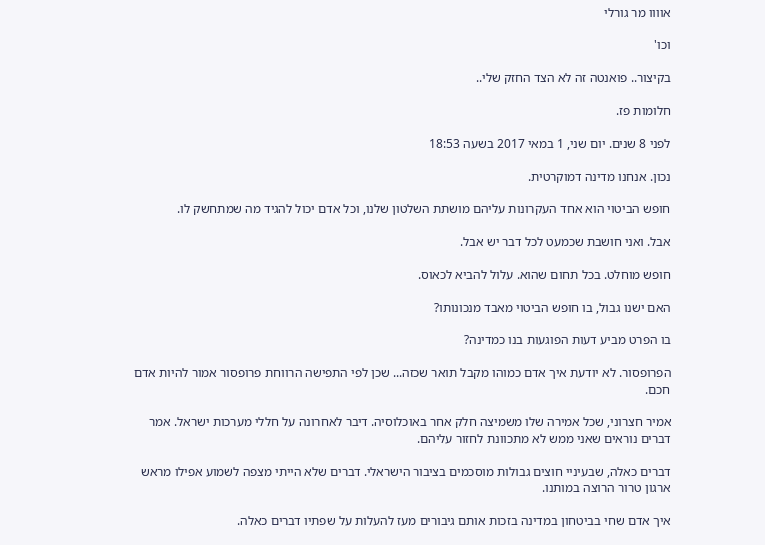אוווו מר גורלי

וכו'

בקיצור.. פואנטה זה לא הצד החזק שלי..

חלומות פז.

לפני 8 שנים. יום שני, 1 במאי 2017 בשעה 18:53

נכון. אנחנו מדינה דמוקרטית.

חופש הביטוי הוא אחד העקרונות עליהם מושתת השלטון שלנו, וכל אדם יכול להגיד מה שמתחשק לו.

אבל. ואני חושבת שכמעט לכל דבר יש אבל.

חופש מוחלט. בכל תחום שהוא. עלול להביא לכאוס.

האם ישנו גבול, בו חופש הביטוי מאבד מנכונותו?

בו הפרט מביע דעות הפוגעות בנו כמדינה?

הפרופסור. לא יודעת איך אדם כמוהו מקבל תואר שכזה... שכן לפי התפישה הרווחת פרופסור אמור להיות אדם חכם.

אמיר חצרוני, שכל אמירה שלו משמיצה חלק אחר באוכלוסיה. דיבר לאחרונה על חללי מערכות ישראל. אמר דברים נוראים שאני ממש לא מתכוונת לחזור עליהם.

דברים כאלה, שבעיניי חוצים גבולות מוסכמים בציבור הישראלי. דברים שלא הייתי מצפה לשמוע אפילו מראש ארגון טרור הרוצה במותנו.

איך אדם שחי בביטחון במדינה בזכות אותם גיבורים מעז להעלות על שפתיו דברים כאלה.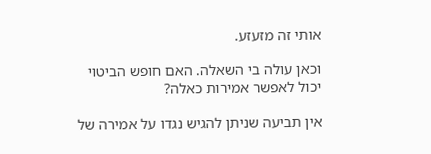אותי זה מזעזע.

וכאן עולה בי השאלה. האם חופש הביטוי יכול לאפשר אמירות כאלה?

אין תביעה שניתן להגיש נגדו על אמירה של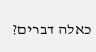כאלה דברים?